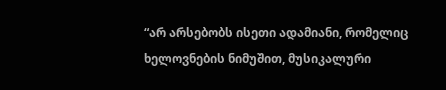“არ არსებობს ისეთი ადამიანი, რომელიც ხელოვნების ნიმუშით, მუსიკალური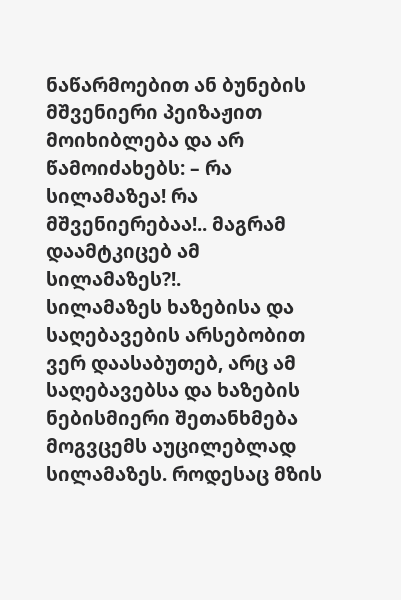ნაწარმოებით ან ბუნების მშვენიერი პეიზაჟით მოიხიბლება და არ წამოიძახებს: – რა სილამაზეა! რა მშვენიერებაა!.. მაგრამ დაამტკიცებ ამ სილამაზეს?!.
სილამაზეს ხაზებისა და საღებავების არსებობით ვერ დაასაბუთებ, არც ამ საღებავებსა და ხაზების ნებისმიერი შეთანხმება მოგვცემს აუცილებლად სილამაზეს. როდესაც მზის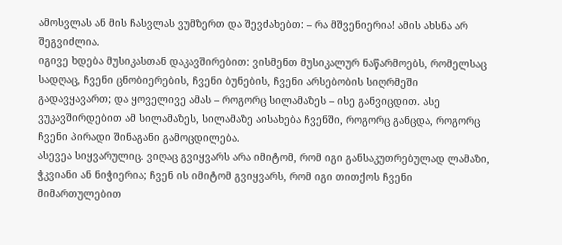ამოსვლას ან მის ჩასვლას ვუმზერთ და შევძახებთ: – რა მშვენიერია! ამის ახსნა არ შეგვიძლია.
იგივე ხდება მუსიკასთან დაკავშირებით: ვისმენთ მუსიკალურ ნაწარმოებს, რომელსაც სადღაც, ჩვენი ცნობიერების, ჩვენი ბუნების, ჩვენი არსებობის სიღრმეში გადავყავართ; და ყოველივე ამას – როგორც სილამაზეს – ისე განვიცდით. ასე ვუკავშირდებით ამ სილამაზეს, სილამაზე აისახება ჩვენში, როგორც განცდა, როგორც ჩვენი პირადი შინაგანი გამოცდილება.
ასევეა სიყვარულიც. ვიღაც გვიყვარს არა იმიტომ, რომ იგი განსაკუთრებულად ლამაზი, ჭკვიანი ან ნიჭიერია; ჩვენ ის იმიტომ გვიყვარს, რომ იგი თითქოს ჩვენი მიმართულებით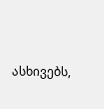ასხივებს,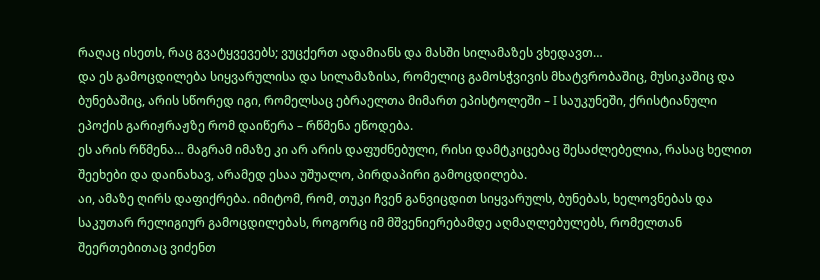რაღაც ისეთს, რაც გვატყვევებს; ვუცქერთ ადამიანს და მასში სილამაზეს ვხედავთ…
და ეს გამოცდილება სიყვარულისა და სილამაზისა, რომელიც გამოსჭვივის მხატვრობაშიც, მუსიკაშიც და ბუნებაშიც, არის სწორედ იგი, რომელსაც ებრაელთა მიმართ ეპისტოლეში – I საუკუნეში, ქრისტიანული ეპოქის გარიჟრაჟზე რომ დაიწერა – რწმენა ეწოდება.
ეს არის რწმენა… მაგრამ იმაზე კი არ არის დაფუძნებული, რისი დამტკიცებაც შესაძლებელია, რასაც ხელით შეეხები და დაინახავ, არამედ ესაა უშუალო, პირდაპირი გამოცდილება.
აი, ამაზე ღირს დაფიქრება. იმიტომ, რომ, თუკი ჩვენ განვიცდით სიყვარულს, ბუნებას, ხელოვნებას და საკუთარ რელიგიურ გამოცდილებას, როგორც იმ მშვენიერებამდე აღმაღლებულებს, რომელთან შეერთებითაც ვიძენთ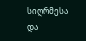სიღრმესა და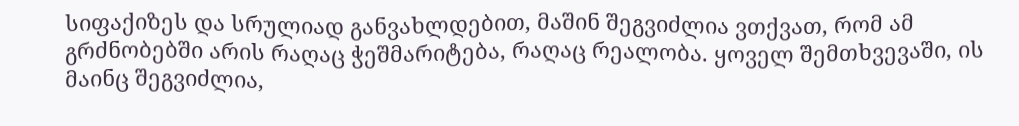სიფაქიზეს და სრულიად განვახლდებით, მაშინ შეგვიძლია ვთქვათ, რომ ამ გრძნობებში არის რაღაც ჭეშმარიტება, რაღაც რეალობა. ყოველ შემთხვევაში, ის მაინც შეგვიძლია,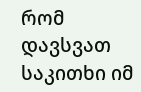რომ დავსვათ საკითხი იმ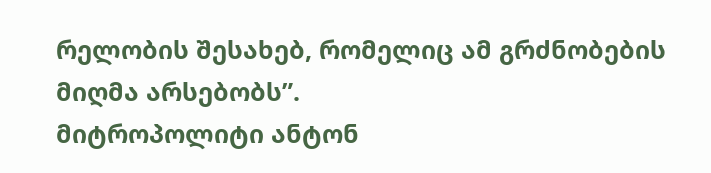რელობის შესახებ, რომელიც ამ გრძნობების მიღმა არსებობს”.
მიტროპოლიტი ანტონ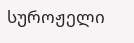სუროჟელი